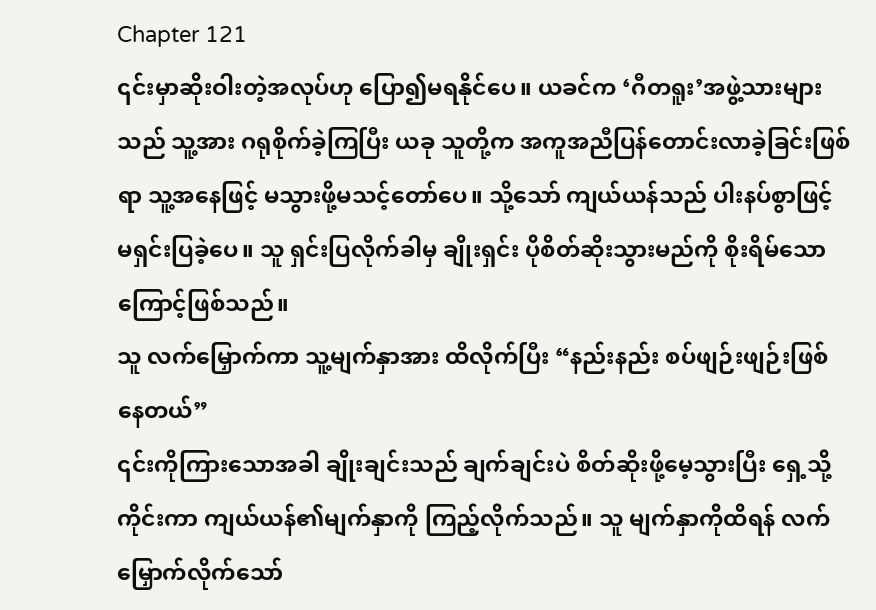Chapter 121
၎င်းမှာဆိုးဝါးတဲ့အလုပ်ဟု ပြော၍မရနိုင်ပေ။ ယခင်က ‘ဂီတရူး’အဖွဲ့သားများသည် သူ့အား ဂရုစိုက်ခဲ့ကြပြီး ယခု သူတို့က အကူအညီပြန်တောင်းလာခဲ့ခြင်းဖြစ်ရာ သူ့အနေဖြင့် မသွားဖို့မသင့်တော်ပေ။ သို့သော် ကျယ်ယန်သည် ပါးနပ်စွာဖြင့် မရှင်းပြခဲ့ပေ။ သူ ရှင်းပြလိုက်ခါမှ ချိုးရှင်း ပိုစိတ်ဆိုးသွားမည်ကို စိုးရိမ်သောကြောင့်ဖြစ်သည်။
သူ လက်မြှောက်ကာ သူ့မျက်နှာအား ထိလိုက်ပြီး “နည်းနည်း စပ်ဖျဉ်းဖျဉ်းဖြစ်နေတယ်”
၎င်းကိုကြားသောအခါ ချိုးချင်းသည် ချက်ချင်းပဲ စိတ်ဆိုးဖို့မေ့သွားပြီး ရှေ့သို့ကိုင်းကာ ကျယ်ယန်၏မျက်နှာကို ကြည့်လိုက်သည်။ သူ မျက်နှာကိုထိရန် လက်မြှောက်လိုက်သော်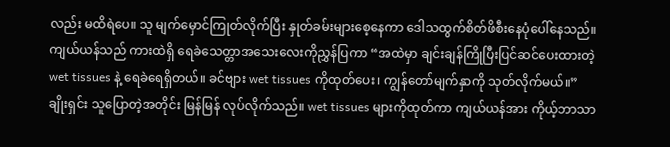လည်း မထိရဲပေ။ သူ မျက်မှောင်ကြုတ်လိုက်ပြီး နှုတ်ခမ်းများစေ့နေကာ ဒေါသထွက်စိတ်ဖိစီးနေပုံပေါ်နေသည်။
ကျယ်ယန်သည် ကားထဲရှိ ရေခဲသေတ္တာအသေးလေးကိုညွှန်ပြကာ “အထဲမှာ ချင်းချန်ကြိုပြီးပြင်ဆင်ပေးထားတဲ့ wet tissues နဲ့ ရေခဲရေရှိတယ်။ ခင်ဗျား wet tissues ကိုထုတ်ပေး၊ ကျွန်တော်မျက်နှာကို သုတ်လိုက်မယ်။”
ချိုးရှင်း သူပြောတဲ့အတိုင်း မြန်မြန် လုပ်လိုက်သည်။ wet tissues များကိုထုတ်ကာ ကျယ်ယန်အား ကိုယ့်ဘာသာ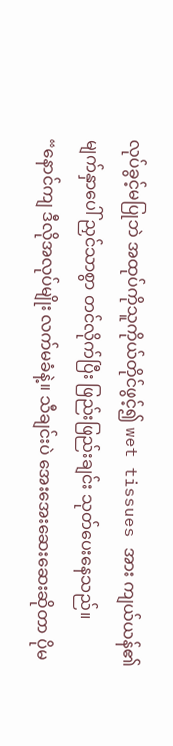လုပ်ခွင့်မပြုဘဲ အထုပ်ကိုသူကိုယ်တိုင်ဖွင့်၍ wet tissues အား ကျယ်ယန်၏မျက်နှာပေါ် ညှင်သာစွာ တင်လိုက်ပြီး ဖြည်းဖြည်းချင်း သုတ်ပေးနေသည်။
“နောင်ကျ ဒီလိုအလုပ်မျိုး လက်မခံနဲ့။ သီချင်းပဲ အေးအေးဆေးဆေးဆိုတာ ပိုမ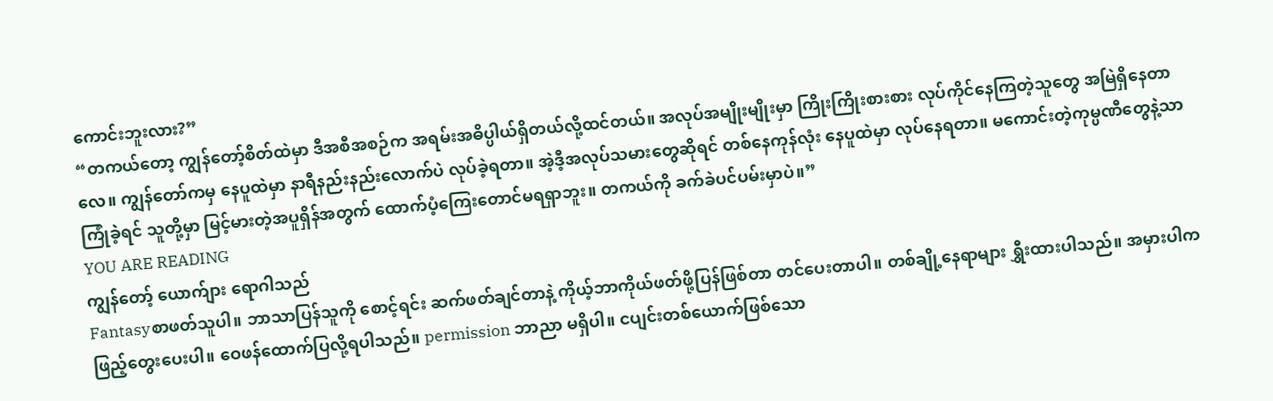ကောင်းဘူးလား?”
“တကယ်တော့ ကျွန်တော့်စိတ်ထဲမှာ ဒီအစီအစဉ်က အရမ်းအဓိပ္ပါယ်ရှိတယ်လို့ထင်တယ်။ အလုပ်အမျိုးမျိုးမှာ ကြိုးကြိုးစားစား လုပ်ကိုင်နေကြတဲ့သူတွေ အမြဲရှိနေတာလေ။ ကျွန်တော်ကမှ နေပူထဲမှာ နာရီနည်းနည်းလောက်ပဲ လုပ်ခဲ့ရတာ။ အဲ့ဒီ့အလုပ်သမားတွေဆိုရင် တစ်နေကုန်လုံး နေပူထဲမှာ လုပ်နေရတာ။ မကောင်းတဲ့ကုမ္ပဏီတွေနဲ့သာကြုံခဲ့ရင် သူတို့မှာ မြင့်မားတဲ့အပူရှိန်အတွက် ထောက်ပံ့ကြေးတောင်မရရှာဘူး။ တကယ်ကို ခက်ခဲပင်ပမ်းမှာပဲ။”
YOU ARE READING
ကျွန်တော့် ယောက်ျား ရောဂါသည်
Fantasyစာဖတ်သူပါ။ ဘာသာပြန်သူကို စောင့်ရင်း ဆက်ဖတ်ချင်တာနဲ့ ကိုယ့်ဘာကိုယ်ဖတ်ဖို့ပြန်ဖြစ်တာ တင်ပေးတာပါ။ တစ်ချို့နေရာများ ရွှီးထားပါသည်။ အမှားပါက ဖြည့်တွေးပေးပါ။ ဝေဖန်ထောက်ပြလို့ရပါသည်။ permission ဘာညာ မရှိပါ။ ငပျင်းတစ်ယောက်ဖြစ်သော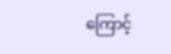ကြောင့်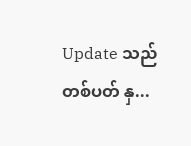Update သည် တစ်ပတ် နှ...